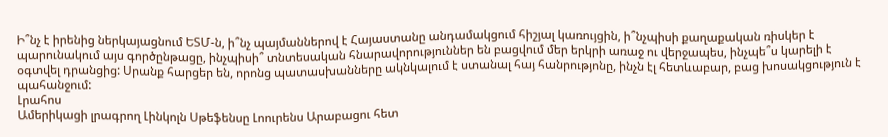Ի՞նչ է իրենից ներկայացնում ԵՏՄ-ն, ի՞նչ պայմաններով է Հայաստանը անդամակցում հիշյալ կառույցին, ի՞նչպիսի քաղաքական ռիսկեր է պարունակում այս գործընթացը, ինչպիսի՞ տնտեսական հնարավորություններ են բացվում մեր երկրի առաջ ու վերջապես, ինչպե՞ս կարելի է օգտվել դրանցից: Սրանք հարցեր են, որոնց պատասխանները ակնկալում է ստանալ հայ հանրությոնը, ինչն էլ հետևաբար, բաց խոսակցություն է պահանջում:
Լրահոս
Ամերիկացի լրագրող Լինկոլն Սթեֆենսը Լոուրենս Արաբացու հետ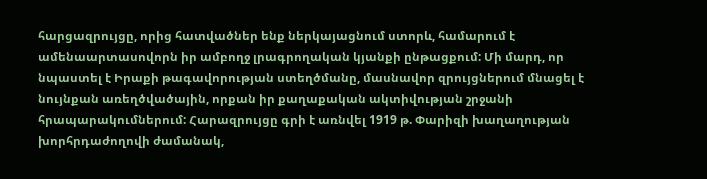հարցազրույցը, որից հատվածներ ենք ներկայացնում ստորև, համարում է ամենաարտասովորն իր ամբողջ լրագրողական կյանքի ընթացքում: Մի մարդ, որ նպաստել է Իրաքի թագավորության ստեղծմանը, մասնավոր զրույցներում մնացել է նույնքան առեղծվածային, որքան իր քաղաքական ակտիվության շրջանի հրապարակումներում: Հարազրույցը գրի է առնվել 1919 թ. Փարիզի խաղաղության խորհրդաժողովի ժամանակ,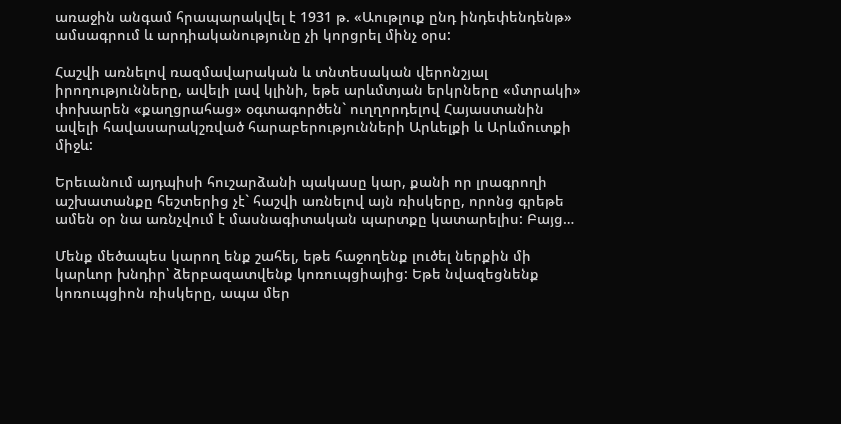առաջին անգամ հրապարակվել է 1931 թ. «Աութլուք ընդ ինդեփենդենթ» ամսագրում և արդիականությունը չի կորցրել մինչ օրս:

Հաշվի առնելով ռազմավարական և տնտեսական վերոնշյալ իրողությունները, ավելի լավ կլինի, եթե արևմտյան երկրները «մտրակի» փոխարեն «քաղցրահաց» օգտագործեն` ուղղորդելով Հայաստանին ավելի հավասարակշռված հարաբերությունների Արևելքի և Արևմուտքի միջև:

Երեւանում այդպիսի հուշարձանի պակասը կար, քանի որ լրագրողի աշխատանքը հեշտերից չէ` հաշվի առնելով այն ռիսկերը, որոնց գրեթե ամեն օր նա առնչվում է մասնագիտական պարտքը կատարելիս: Բայց…

Մենք մեծապես կարող ենք շահել, եթե հաջողենք լուծել ներքին մի կարևոր խնդիր՝ ձերբազատվենք կոռուպցիայից: Եթե նվազեցնենք կոռուպցիոն ռիսկերը, ապա մեր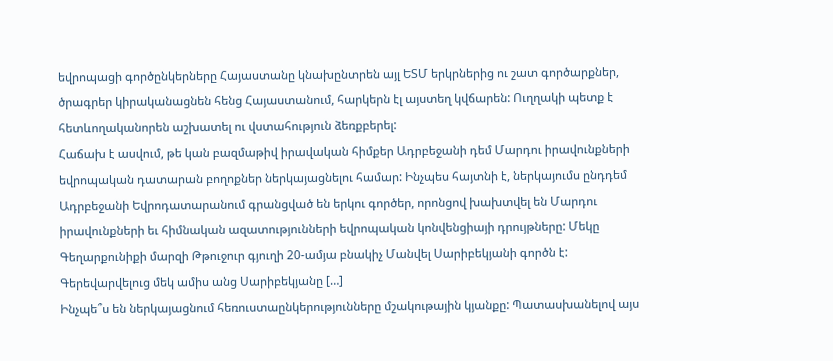եվրոպացի գործընկերները Հայաստանը կնախընտրեն այլ ԵՏՄ երկրներից ու շատ գործարքներ, ծրագրեր կիրականացնեն հենց Հայաստանում, հարկերն էլ այստեղ կվճարեն: Ուղղակի պետք է հետևողականորեն աշխատել ու վստահություն ձեռքբերել:
Հաճախ է ասվում, թե կան բազմաթիվ իրավական հիմքեր Ադրբեջանի դեմ Մարդու իրավունքների եվրոպական դատարան բողոքներ ներկայացնելու համար: Ինչպես հայտնի է, ներկայումս ընդդեմ Ադրբեջանի Եվրոդատարանում գրանցված են երկու գործեր, որոնցով խախտվել են Մարդու իրավունքների եւ հիմնական ազատությունների եվրոպական կոնվենցիայի դրույթները: Մեկը Գեղարքունիքի մարզի Թթուջուր գյուղի 20-ամյա բնակիչ Մանվել Սարիբեկյանի գործն է: Գերեվարվելուց մեկ ամիս անց Սարիբեկյանը […]
Ինչպե՞ս են ներկայացնում հեռուստաընկերությունները մշակութային կյանքը: Պատասխանելով այս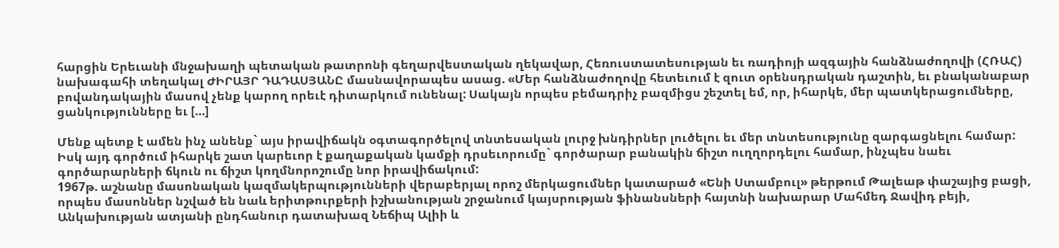հարցին Երեւանի մնջախաղի պետական թատրոնի գեղարվեստական ղեկավար, Հեռուստատեսության եւ ռադիոյի ազգային հանձնաժողովի (ՀՌԱՀ) նախագահի տեղակալ ԺԻՐԱՅՐ ԴԱԴԱՍՅԱՆԸ մասնավորապես ասաց. «Մեր հանձնաժողովը հետեւում է զուտ օրենսդրական դաշտին, եւ բնականաբար բովանդակային մասով չենք կարող որեւէ դիտարկում ունենալ: Սակայն որպես բեմադրիչ բազմիցս շեշտել եմ, որ, իհարկե, մեր պատկերացումները, ցանկությունները եւ […]

Մենք պետք է ամեն ինչ անենք` այս իրավիճակն օգտագործելով տնտեսական լուրջ խնդիրներ լուծելու եւ մեր տնտեսությունը զարգացնելու համար: Իսկ այդ գործում իհարկե շատ կարեւոր է քաղաքական կամքի դրսեւորումը` գործարար բանակին ճիշտ ուղղորդելու համար, ինչպես նաեւ գործարարների ճկուն ու ճիշտ կողմնորոշումը նոր իրավիճակում:
1967թ. աշնանը մասոնական կազմակերպությունների վերաբերյալ որոշ մերկացումներ կատարած «Ենի Ստամբուլ» թերթում Թալեաթ փաշայից բացի, որպես մասոններ նշված են նաև երիտթուրքերի իշխանության շրջանում կայսրության ֆինանսների հայտնի նախարար Մահմեդ Ջավիդ բեյի, Անկախության ատյանի ընդհանուր դատախազ Նեճիպ Ալիի և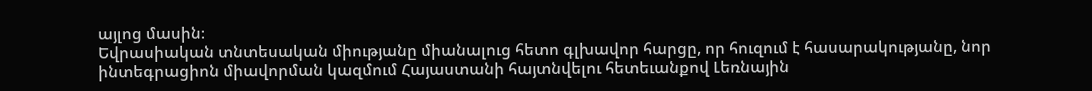այլոց մասին։
Եվրասիական տնտեսական միությանը միանալուց հետո գլխավոր հարցը, որ հուզում է հասարակությանը, նոր ինտեգրացիոն միավորման կազմում Հայաստանի հայտնվելու հետեւանքով Լեռնային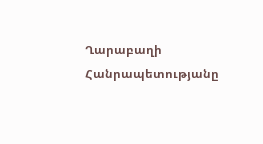Ղարաբաղի Հանրապետությանը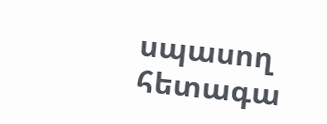սպասող հետագա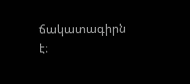ճակատագիրն է։